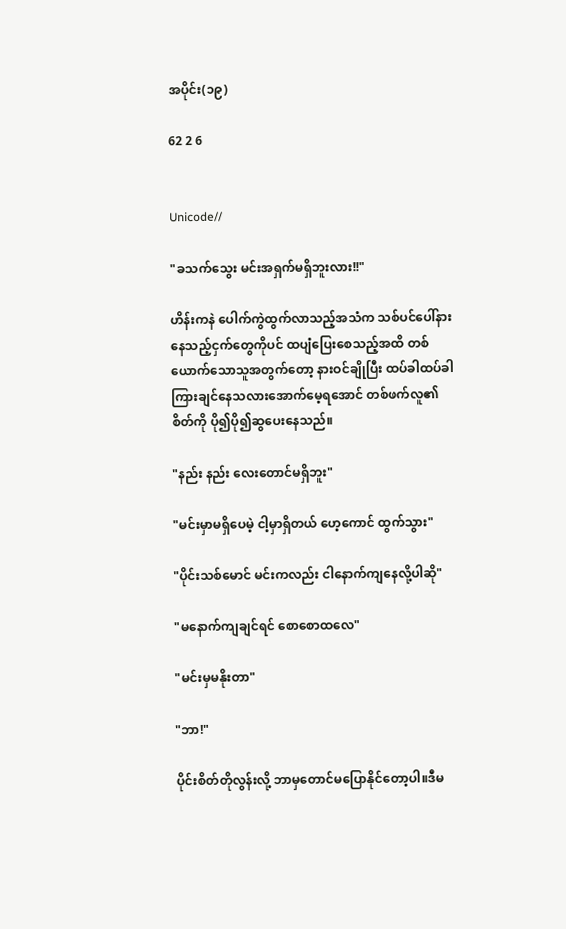အပိုင်း(၁၉)

62 2 6


Unicode//

"ခသက်သွေး မင်းအရှက်မရှိဘူးလား!!"

ဟိန်းကနဲ ပေါက်ကွဲထွက်လာသည့်အသံက သစ်ပင်ပေါ်နားနေသည့်ငှက်တွေကိုပင် ထပျံပြေးစေသည့်အထိ တစ်ယောက်သောသူအတွက်တော့ နားဝင်ချိုပြီး ထပ်ခါထပ်ခါကြားချင်နေသလားအောက်မေ့ရအောင် တစ်ဖက်လူ၏စိတ်ကို ပို၍ပို၍ဆွပေးနေသည်။

"နည်း နည်း‌ လေးတောင်မရှိဘူး"

"မင်းမှာမရှိပေမဲ့ ငါ့မှာရှိတယ် ဟေ့ကောင် ထွက်သွား"

"ပိုင်းသစ်မောင် မင်းကလည်း ငါနောက်ကျနေလို့ပါဆို"

"မနောက်ကျချင်ရင် စောစောထလေ"

"မင်းမှမနိုးတာ"

"ဘာ!"

ပိုင်းစိတ်တိုလွန်းလို့ ဘာမှတောင်မပြောနိုင်တော့ပါ။ဒီမ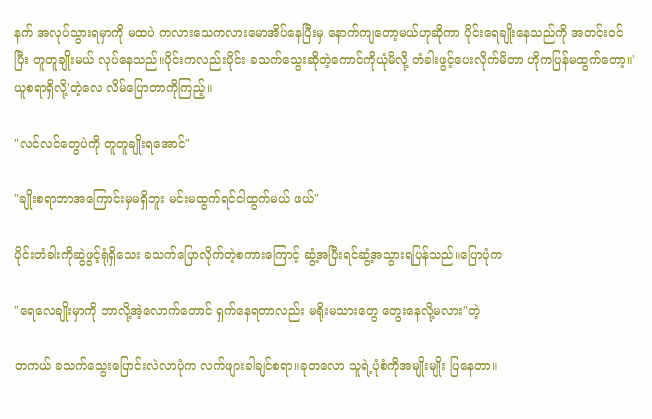နက် အလုပ်သွားရမှာကို မထပဲ ကလားသေကလားမောအိပ်နေပြီးမှ နောက်ကျတော့မယ်ဟုဆိုကာ ပိုင်းရေချိုးနေသည်ကို အတင်းဝင်ပြီး တူတူချိုးမယ် လုပ်နေသည်။ပိုင်းကလည်းပိုင်း ခသက်သွေးဆိုတဲ့ကောင်ကိုယုံမိလို့ တံခါးဖွင့်ပေးလိုက်မိတာ ဟိုကပြန်မထွက်တော့။' ယူစရာရှိလို့'တဲ့လေ လိမ်ပြောတာကိုကြည့်။

"လင်လင်တွေပဲကို တူတူချိုးရအောင်"

"ချိုးစရာဘာအကြောင်းမှမရှိဘူး မင်းမထွက်ရင်ငါထွက်မယ် ဖယ်"

ပိုင်းတံခါး‌ကိုဆွဲဖွင့်ရုံရှိသေး ခသက်ပြောလိုက်တဲ့စကားကြောင့် ဆွံ့အပြီးရင်ဆွံ့အသွားရပြန်သည်။ပြောပုံက

"ရေလေချိုးမှာကို ဘာလို့အဲ့လောက်တောင် ရှက်နေရတာလည်း မရိုးမသားတွေ တွေးနေလို့မလား"တဲ့

တကယ် ခသက်သွေးပြောင်းလဲလာပုံက လက်ဖျားခါချင်စရာ။ခုတလော သူရဲ့ပုံစံကိုအမျိုးမျိုး ပြနေတာ။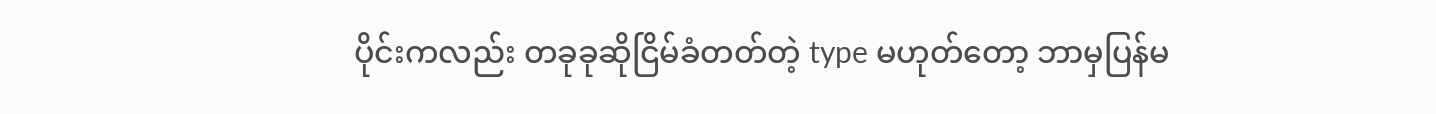ပိုင်းကလည်း တခုခုဆိုငြိမ်ခံတတ်တဲ့ type မဟုတ်တော့ ဘာမှပြန်မ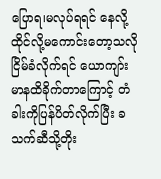ပြောရ၊မလုပ်ရရင် နေလို့ထိုင်လို့မကောင်းတော့သလို ငြိမ်ခံလိုက်ရင် ယောကျာ်းမာနထိခိုက်တာကြောင့် တံခါးကိုပြန်ပိတ်လိုက်ပြီး ခသက်ဆီသို့တိုး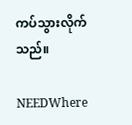ကပ်သွားလိုက်သည်။

NEEDWhere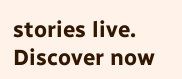stories live. Discover now